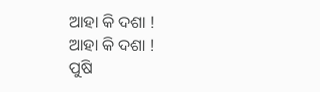ଆହା କି ଦଶା !
ଆହା କି ଦଶା !
ପୁଷି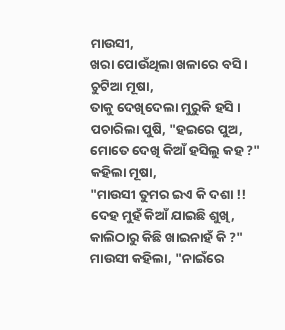ମାଉସୀ,
ଖରା ପୋଉଁଥିଲା ଖଳାରେ ବସି ।
ଚୁଟିଆ ମୂଷା,
ତାକୁ ଦେଖିଦେଲା ମୁରୁକି ହସି ।
ପଚାରିଲା ପୁଷି, "ହଇରେ ପୁଅ,
ମୋତେ ଦେଖି କିଆଁ ହସିଲୁ କହ ?"
କହିଲା ମୂଷା,
"ମାଉସୀ ତୁମର ଇଏ କି ଦଶା !!
ଦେହ ମୁହଁ କିଆଁ ଯାଇଛି ଶୁଖି,
କାଲିଠାରୁ କିଛି ଖାଇନାହଁ କି ?"
ମାଉସୀ କହିଲା, "ନାଇଁରେ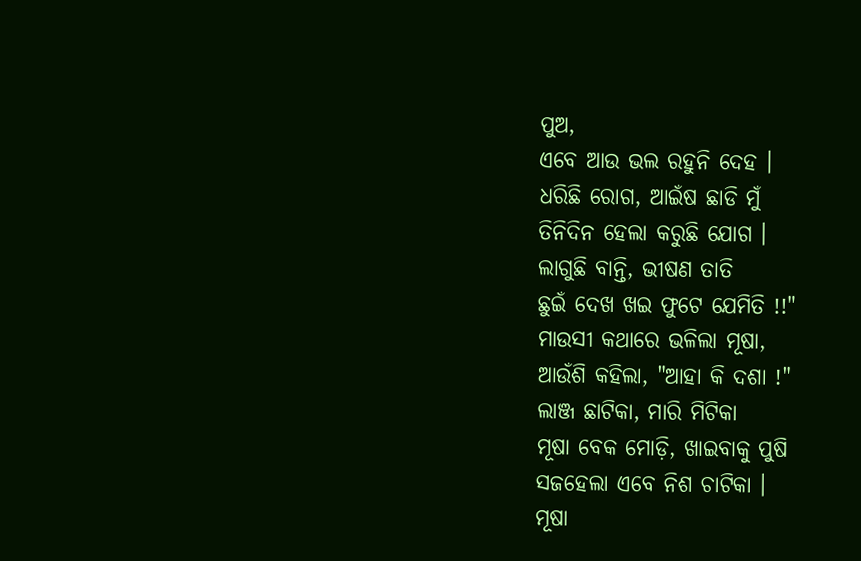ପୁଅ,
ଏବେ ଆଉ ଭଲ ରହୁନି ଦେହ ।
ଧରିଛି ରୋଗ, ଆଇଁଷ ଛାଡି ମୁଁ
ତିନିଦିନ ହେଲା କରୁଛି ଯୋଗ ।
ଲାଗୁଛି ବାନ୍ତି, ଭୀଷଣ ତାତି
ଛୁଇଁ ଦେଖ ଖଇ ଫୁଟେ ଯେମିତି !!"
ମାଉସୀ କଥାରେ ଭଳିଲା ମୂଷା,
ଆଉଁଶି କହିଲା, "ଆହା କି ଦଶା !"
ଲାଞ୍ଜ ଛାଟିକା, ମାରି ମିଟିକା
ମୂଷା ବେକ ମୋଡ଼ି, ଖାଇବାକୁ ପୁଷି
ସଜହେଲା ଏବେ ନିଶ ଚାଟିକା ।
ମୂଷା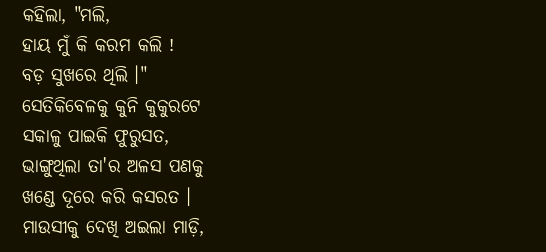କହିଲା, "ମଲି,
ହାୟ ମୁଁ କି କରମ କଲି !
ବଡ଼ ସୁଖରେ ଥିଲି ।"
ସେତିକିବେଳକୁ କୁନି କୁକୁରଟେ
ସକାଳୁ ପାଇକି ଫୁରୁସତ,
ଭାଙ୍ଗୁଥିଲା ତା'ର ଅଳସ ପଣକୁ
ଖଣ୍ଡେ ଦୂରେ କରି କସରତ ।
ମାଉସୀକୁ ଦେଖି ଅଇଲା ମାଡ଼ି,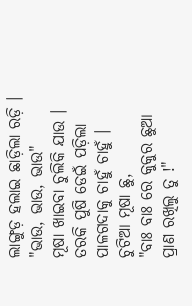ଲାଙ୍ଗୁଡ଼ ହଲାଇ ଛାଡ଼ିଲା ରଡ଼ି ।
"ଭାଉ, ଭାଉ, ଭାଉ"
ମୂଷା ଖାଇବା ଚୁଲିକି ଯାଉ ।
ତରକି ପୁଷି ଡେଇଁ ପଡ଼ିଲା
ପାଳଗଦାକୁ ଚାହୁଁ ଚାହୁଁ ।
ଚୁଟିଆ ମୂଷା ଛୁ,
"ବାଃ ବାଃ ରେ କୁକୁର ଛୁଆ
ପ୍ରାଣ ରଖିଲୁ ତୁ !"